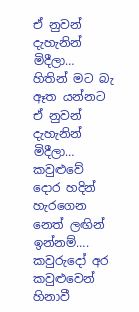ඒ නුවන් දැහැනින් මිදීලා…
හිතින් මට බැ ඈත යන්නට
ඒ නුවන් දැහැනින් මිදීලා…
කවුළුවේ දොර හදින් හැරගෙන
නෙත් ලඟින් ඉන්නම්….
කවුරුදෝ අර කවුළුවෙන්
හිනාවී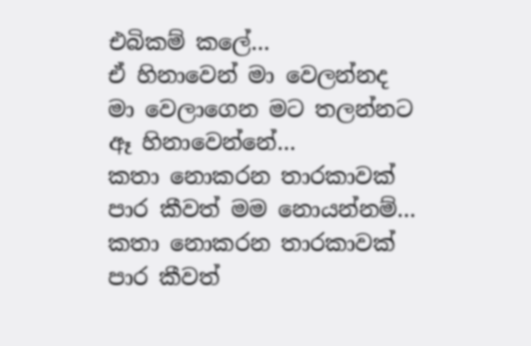එබිකම් කලේ…
ඒ හිනාවෙන් මා වෙලන්නද
මා වෙලාගෙන මට තලන්නට
ඈ හිනාවෙන්නේ…
කතා නොකරන තාරකාවක්
පාර කීවත් මම නොයන්නම්…
කතා නොකරන තාරකාවක්
පාර කීවත්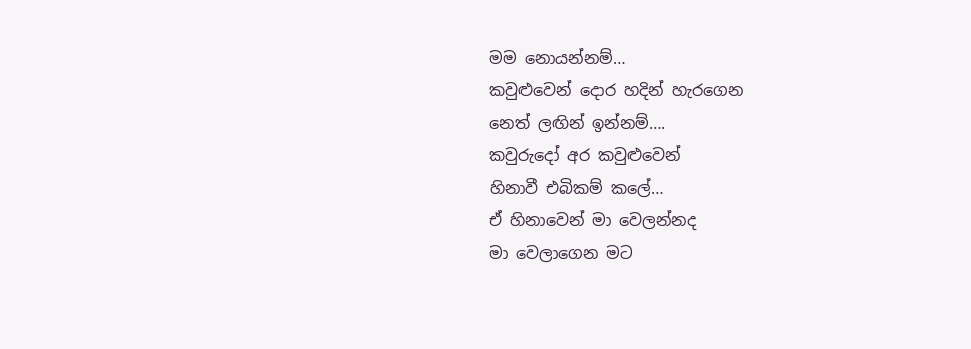මම නොයන්නම්…
කවුළුවෙන් දොර හදින් හැරගෙන
නෙත් ලඟින් ඉන්නම්….
කවුරුදෝ අර කවුළුවෙන්
හිනාවී එබිකම් කලේ…
ඒ හිනාවෙන් මා වෙලන්නද
මා වෙලාගෙන මට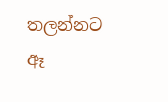තලන්නට
ඈ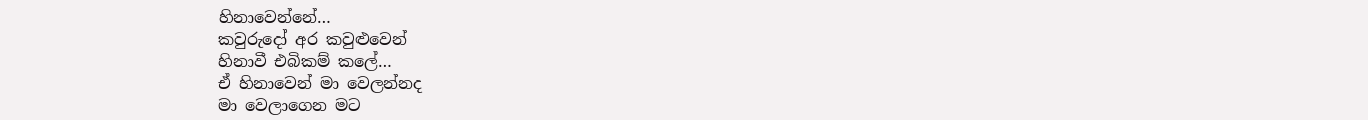හිනාවෙන්නේ…
කවුරුදෝ අර කවුළුවෙන්
හිනාවී එබිකම් කලේ…
ඒ හිනාවෙන් මා වෙලන්නද
මා වෙලාගෙන මට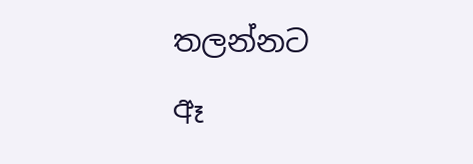තලන්නට
ඈ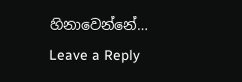හිනාවෙන්නේ…
Leave a Reply